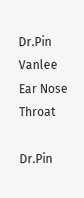Dr.Pin Vanlee Ear Nose Throat

Dr.Pin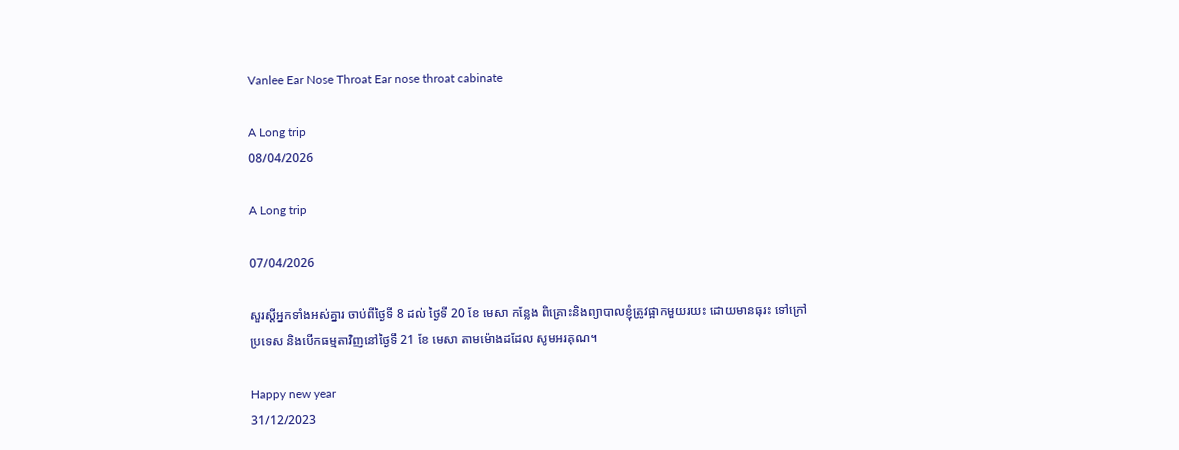Vanlee Ear Nose Throat Ear nose throat cabinate

A Long trip
08/04/2026

A Long trip

07/04/2026

សួរស្តីអ្នកទាំងអស់គ្នារ ចាប់ពីថ្ងៃទី 8 ដល់ ថ្ងៃទី 20 ខែ មេសា កន្លែង ពិគ្រោះនិងព្យាបាលខ្ញុំត្រូវផ្អាកមួយរយះ ដោយមានធុរះ ទៅក្រៅប្រទេស និងបើកធម្មតាវិញនៅថ្ងៃទឹ 21 ខែ មេសា តាមម៉ោងដដែល សូមអរគុណ។

Happy new year
31/12/2023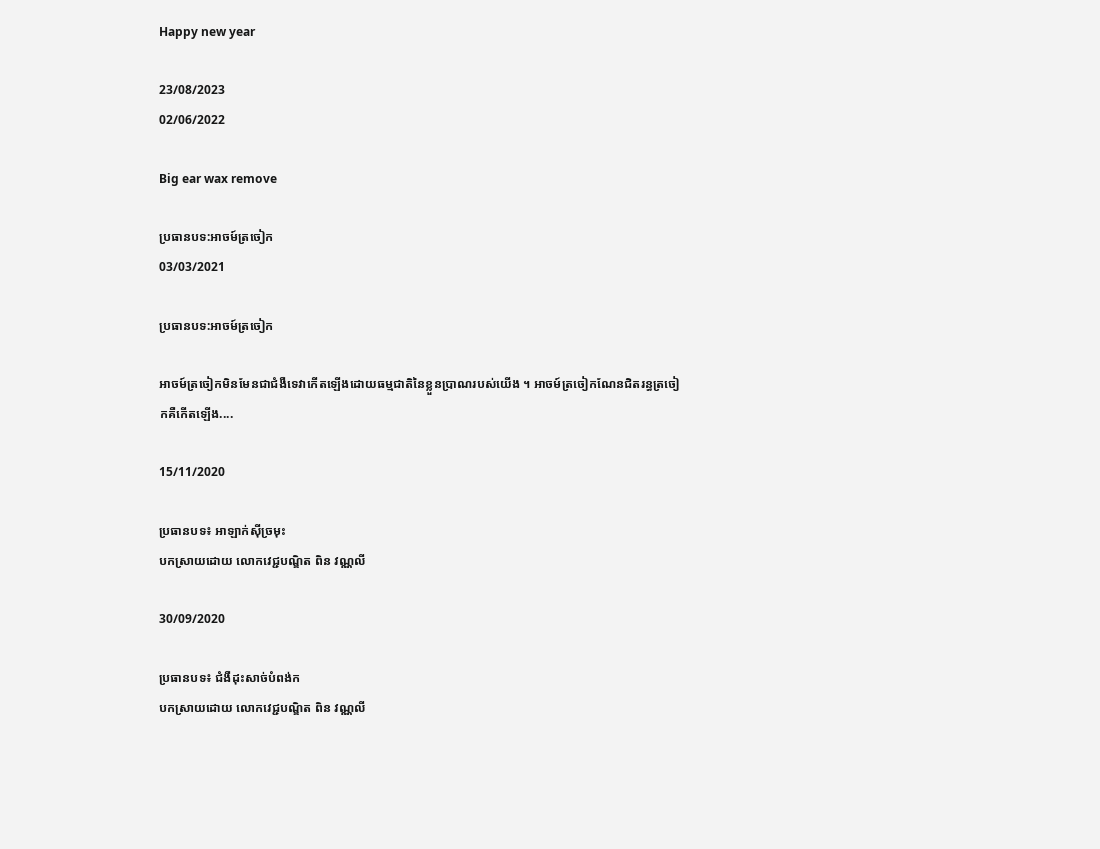Happy new year

23/08/2023
02/06/2022

Big ear wax remove

ប្រធានបទ:អាចម៍ត្រចៀក
03/03/2021

ប្រធានបទ:អាចម៍ត្រចៀក

អាចម៍ត្រចៀកមិនមែនជាជំងឺទេវាកើតឡើងដោយធម្មជាតិនៃខ្លួនប្រាណរបស់យើង ។ អាចម៍ត្រចៀកណែនជិតរន្ធត្រចៀកគឺកើតឡើង....

15/11/2020

ប្រធានបទ៖ អាឡាក់សុីច្រមុះ
បកស្រាយដោយ លោកវេជ្ជបណ្ឌិត ពិន វណ្ណលី

30/09/2020

ប្រធានបទ៖ ជំងឺដុះសាច់បំពង់ក
បកស្រាយដោយ លោកវេជ្ជបណ្ឌិត ពិន វណ្ណលី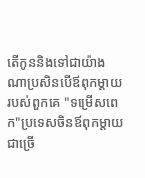តើកូននិងទៅជាយ៉ាងណាប្រសិនបើឪពុកម្តាយរបស់ពួកគេ "ទម្រើសពេក"ប្រទេសចិនឪពុកម្តាយជាច្រើ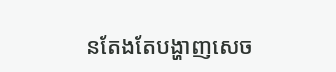នតែងតែបង្ហាញសេច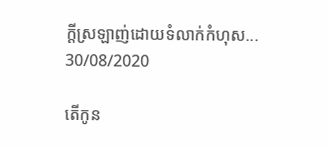ក្តីស្រឡាញ់ដោយទំលាក់កំហុស...
30/08/2020

តើកូន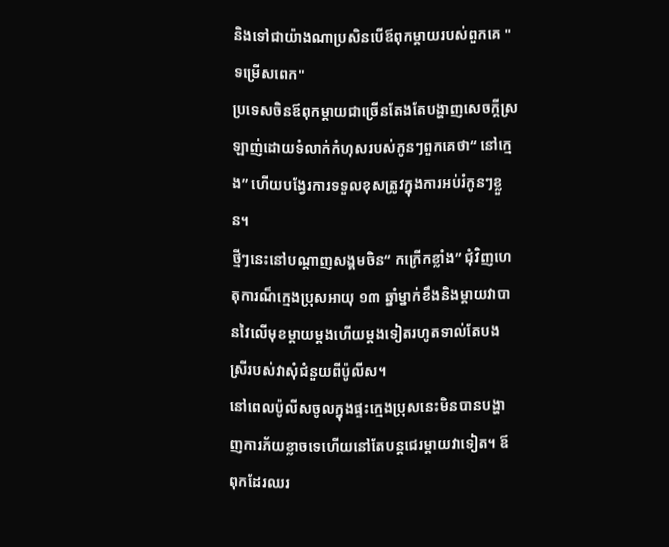និងទៅជាយ៉ាងណាប្រសិនបើឪពុកម្តាយរបស់ពួកគេ "ទម្រើសពេក"
ប្រទេសចិនឪពុកម្តាយជាច្រើនតែងតែបង្ហាញសេចក្តីស្រឡាញ់ដោយទំលាក់កំហុសរបស់កូនៗពួកគេថា“ នៅក្មេង” ហើយបង្វែរការទទួលខុសត្រូវក្នុងការអប់រំកូនៗខ្លួន។
ថ្មីៗនេះនៅបណ្តាញសង្គមចិន“ កក្រើកខ្លាំង” ជុំវិញហេតុការណ៏ក្មេងប្រុសអាយុ ១៣ ឆ្នាំម្នាក់ខឹងនិងម្តាយវាបានវៃលើមុខម្តាយម្តងហើយម្តងទៀតរហូតទាល់តែបងស្រីរបស់វាសុំជំនួយពីប៉ូលីស។
នៅពេលប៉ូលីសចូលក្នុងផ្ទះក្មេងប្រុសនេះមិនបានបង្ហាញការភ័យខ្លាចទេហើយនៅតែបន្តជេរម្តាយវាទៀត។ ឪពុកដែរឈរ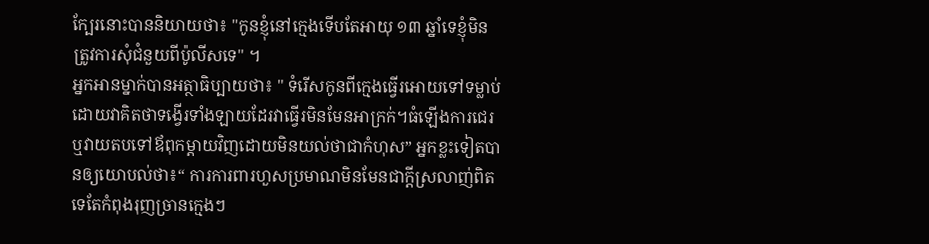ក្បែរនោះបាននិយាយថា៖ "កូនខ្ញុំនៅក្មេងទើបតែអាយុ ១៣ ឆ្នាំទេខ្ញុំមិនត្រូវការសុំជំនួយពីប៉ូលីសទេ" ។
អ្នកអានម្នាក់បានអត្ថាធិប្បាយថា៖ " ទំរើសកូនពីក្មេងធ្វើរអោយទៅទម្លាប់ដោយវាគិតថាទង្វើរទាំងឡាយដែរវាធ្វើរមិនមែនអាក្រក់។ធំឡើងការជេរឬវាយតបទៅឪពុកម្តាយវិញដោយមិនយល់ថាជាកំហុស” អ្នកខ្លះទៀតបានឲ្យយោបល់ថា៖“ ការការពារហួសប្រមាណមិនមែនជាក្តីស្រលាញ់ពិតទេតែកំពុងរុញច្រានក្មេងៗ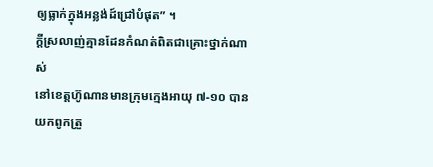ឲ្យធ្លាក់ក្នុងអន្លង់ដ៍ជ្រៅបំផុត” ។
ក្តីស្រលាញ់គ្មានដែនកំណត់ពិតជាគ្រោះថ្នាក់ណាស់
នៅខេត្តហ៊ូណានមានក្រុមក្មេងអាយុ ៧-១០ បានយកពូកត្រួ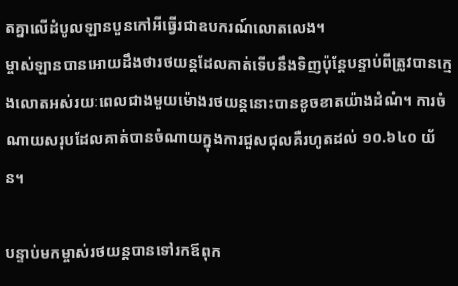តគ្នាលើដំបូលឡានបួនកៅអីធ្វើរជាឧបករណ៍លោតលេង។
ម្ចាស់ឡានបានអោយដឹងថារថយន្តដែលគាត់ទើបនឹងទិញប៉ុន្តែបន្ទាប់ពីត្រូវបានក្មេងលោតអស់រយៈពេលជាងមួយម៉ោងរថយន្តនោះបានខូចខាតយ៉ាងដំណំ។ ការចំណាយសរុបដែលគាត់បានចំណាយក្នុងការជួសជុលគឺរហូតដល់ ១០.៦៤០ យ័ន។

បន្ទាប់មកម្ចាស់រថយន្តបានទៅរកឪពុក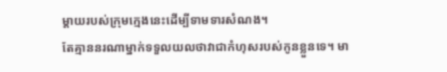ម្តាយរបស់ក្រុមក្មេងនេះដើម្បីទាមទារសំណង។
តែគ្មាននរណាម្នាក់ទទួលយលថាវាជាកំហុសរបស់កូនខ្លួនទេ។ មា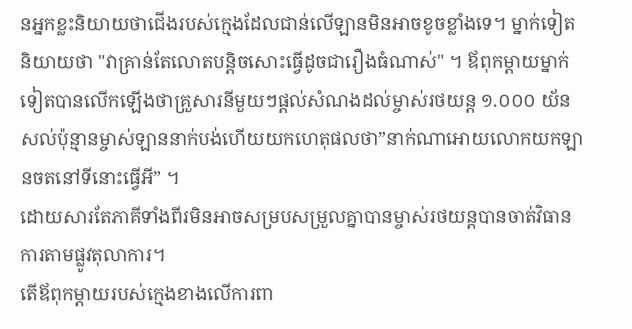នអ្នកខ្លះនិយាយថាជើងរបស់ក្មេងដែលជាន់លើឡានមិនអាចខូចខ្លាំងទេ។ ម្នាក់ទៀតនិយាយថា "វាគ្រាន់តែលោតបន្តិចសោះធ្វើដូចជារឿងធំណាស់" ។ ឪពុកម្តាយម្នាក់ទៀតបានលើកឡើងថាគ្រួសារនីមួយៗផ្តល់សំណងដល់ម្ចាស់រថយន្ត ១.០០០ យ័នសល់ប៉ុន្មានម្ចាស់ឡាននាក់បង់ហើយយកហេតុផលថា”នាក់ណាអោយលោកយកឡានចតនៅទីនោះធ្វើអី” ។
ដោយសារតែភាគីទាំងពីរមិនអាចសម្របសម្រួលគ្នាបានម្ចាស់រថយន្តបានចាត់វិធានការតាមផ្លូវតុលាការ។
តើឪពុកម្តាយរបស់ក្មេងខាងលើការពា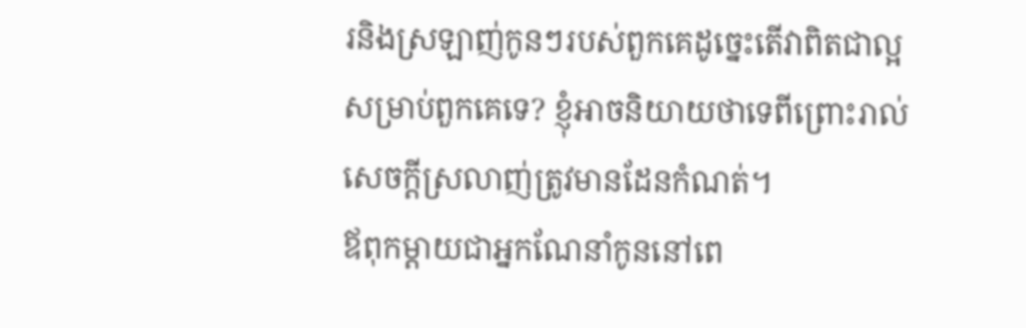រនិងស្រឡាញ់កូនៗរបស់ពួកគេដូច្នេះតើវាពិតជាល្អសម្រាប់ពួកគេទេ? ខ្ញុំអាចនិយាយថាទេពីព្រោះរាល់សេចក្តីស្រលាញ់ត្រូវមានដែនកំណត់។
ឪពុកម្តាយជាអ្នកណែនាំកូននៅពេ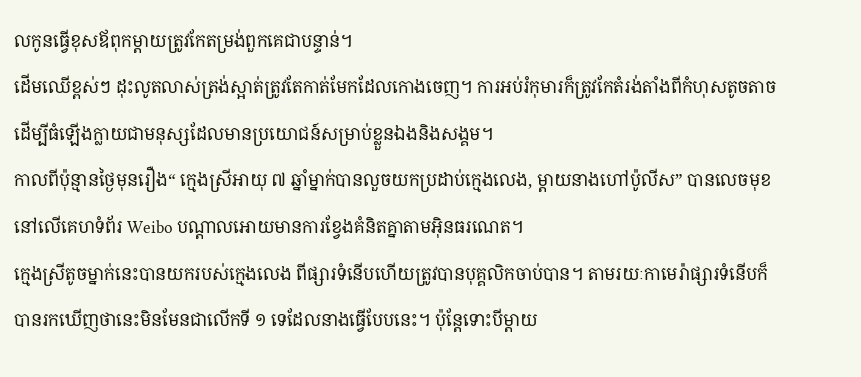លកូនធ្វើខុសឪពុកម្តាយត្រូវកែតម្រង់ពួកគេជាបន្ទាន់។
ដើមឈើខ្ពស់ៗ ដុះលូតលាស់ត្រង់ស្អាត់ត្រូវតែកាត់មែកដែលកោងចេញ។ ការអប់រំកុមារក៏ត្រូវកែតំរង់តាំងពីកំហុសតូចតាចដើម្បីធំឡើងក្លាយជាមនុស្សដែលមានប្រយោជន៍សម្រាប់ខ្លួនឯងនិងសង្គម។
កាលពីប៉ុន្មានថ្ងៃមុនរឿង“ ក្មេងស្រីអាយុ ៧ ឆ្នាំម្នាក់បានលួចយកប្រដាប់ក្មេងលេង, ម្តាយនាងហៅប៉ូលីស” បានលេចមុខនៅលើគេហទំព័រ Weibo បណ្តាលអោយមានការខ្វែងគំនិតគ្នាតាមអ៊ិនធរណេត។
ក្មេងស្រីតូចម្នាក់នេះបានយករបស់ក្មេងលេង ពីផ្សារទំនើបហើយត្រូវបានបុគ្គលិកចាប់បាន។ តាមរយៈកាមេរ៉ាផ្សារទំនើបក៏បានរកឃើញថានេះមិនមែនជាលើកទី ១ ទេដែលនាងធ្វើបែបនេះ។ ប៉ុន្តែទោះបីម្តាយ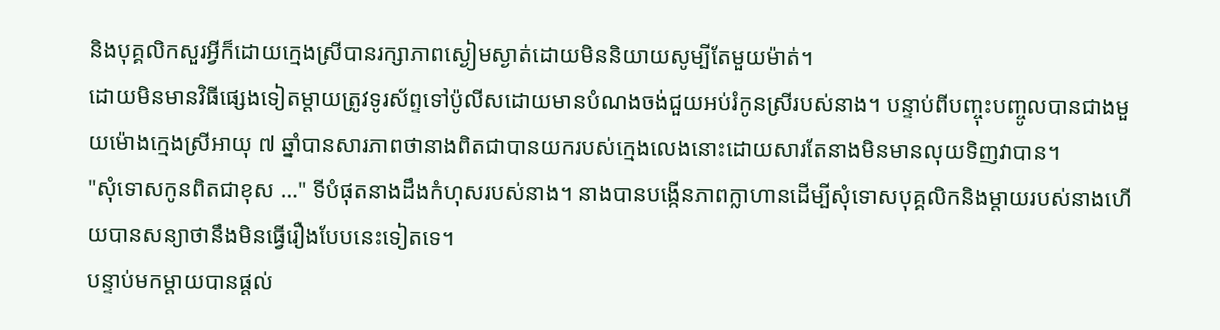និងបុគ្គលិកសួរអ្វីក៏ដោយក្មេងស្រីបានរក្សាភាពស្ងៀមស្ងាត់ដោយមិននិយាយសូម្បីតែមួយម៉ាត់។
ដោយមិនមានវិធីផ្សេងទៀតម្តាយត្រូវទូរស័ព្ទទៅប៉ូលីសដោយមានបំណងចង់ជួយអប់រំកូនស្រីរបស់នាង។ បន្ទាប់ពីបញ្ចុះបញ្ចូលបានជាងមួយម៉ោងក្មេងស្រីអាយុ ៧ ឆ្នាំបានសារភាពថានាងពិតជាបានយករបស់ក្មេងលេងនោះដោយសារតែនាងមិនមានលុយទិញវាបាន។
"សុំទោសកូនពិតជាខុស …" ទីបំផុតនាងដឹងកំហុសរបស់នាង។ នាងបានបង្កើនភាពក្លាហានដើម្បីសុំទោសបុគ្គលិកនិងម្តាយរបស់នាងហើយបានសន្យាថានឹងមិនធ្វើរឿងបែបនេះទៀតទេ។
បន្ទាប់មកម្តាយបានផ្តល់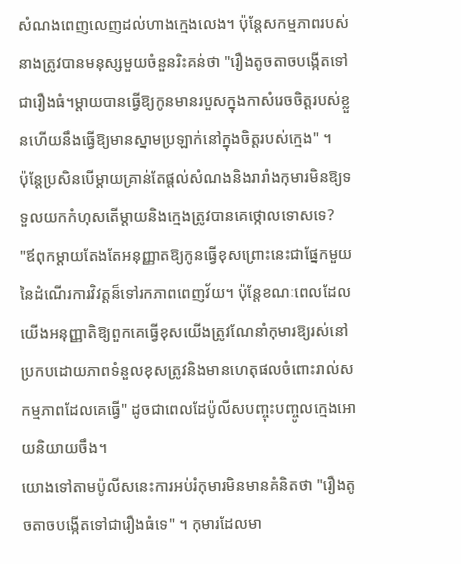សំណងពេញលេញដល់ហាងក្មេងលេង។ ប៉ុន្តែសកម្មភាពរបស់នាងត្រូវបានមនុស្សមួយចំនួនរិះគន់ថា "រឿងតូចតាចបង្កើតទៅជារឿងធំ។ម្តាយបានធ្វើឱ្យកូនមានរបួសក្នុងកាសំរេចចិត្តរបស់ខ្លួនហើយនឹងធ្វើឱ្យមានស្នាមប្រឡាក់នៅក្នុងចិត្តរបស់ក្មេង" ។
ប៉ុន្តែប្រសិនបើម្តាយគ្រាន់តែផ្តល់សំណងនិងរារាំងកុមារមិនឱ្យទទួលយកកំហុសតើម្តាយនិងក្មេងត្រូវបានគេថ្កោលទោសទេ?
"ឪពុកម្តាយតែងតែអនុញ្ញាតឱ្យកូនធ្វើខុសព្រោះនេះជាផ្នែកមួយនៃដំណើរការវិវត្តន៏ទៅរកភាពពេញវ័យ។ ប៉ុន្តែខណៈពេលដែលយើងអនុញ្ញាតិឱ្យពួកគេធ្វើខុសយើងត្រូវណែនាំកុមារឱ្យរស់នៅប្រកបដោយភាពទំនួលខុសត្រូវនិងមានហេតុផលចំពោះរាល់សកម្មភាពដែលគេធ្វើ" ដូចជាពេលដែប៉ូលីសបញ្ចុះបញ្ចូលក្មេងអោយនិយាយចឹង។
យោងទៅតាមប៉ូលីសនេះការអប់រំកុមារមិនមានគំនិតថា "រឿងតូចតាចបង្កើតទៅជារឿងធំទេ" ។ កុមារដែលមា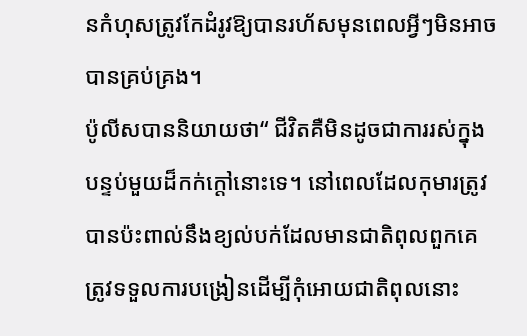នកំហុសត្រូវកែដំរូវឱ្យបានរហ័សមុនពេលអ្វីៗមិនអាចបានគ្រប់គ្រង។
ប៉ូលីសបាននិយាយថា“ ជីវិតគឺមិនដូចជាការរស់ក្នុងបន្ទប់មួយដ៏កក់ក្តៅនោះទេ។ នៅពេលដែលកុមារត្រូវបានប៉ះពាល់នឹងខ្យល់បក់ដែលមានជាតិពុលពួកគេត្រូវទទួលការបង្រៀនដើម្បីកុំអោយជាតិពុលនោះ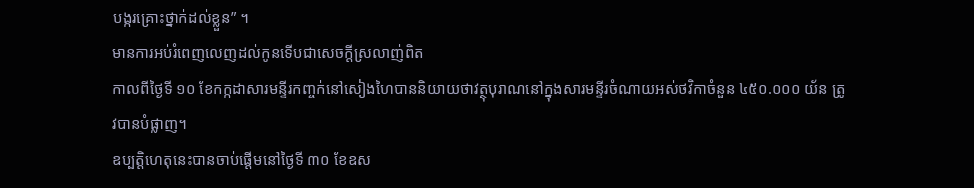បង្ករគ្រោះថ្នាក់ដល់ខ្លួន” ។
មានការអប់រំពេញលេញដល់កូនទើបជាសេចក្តីស្រលាញ់ពិត
កាលពីថ្ងៃទី ១០ ខែកក្កដាសារមន្ទីរកញ្ចក់នៅសៀងហៃបាននិយាយថាវត្ថុបុរាណនៅក្នុងសារមន្ទីរចំណាយអស់ថវិកាចំនួន ៤៥០.០០០ យ័ន ត្រូវបានបំផ្លាញ។
ឧប្បត្តិហេតុនេះបានចាប់ផ្តើមនៅថ្ងៃទី ៣០ ខែឧស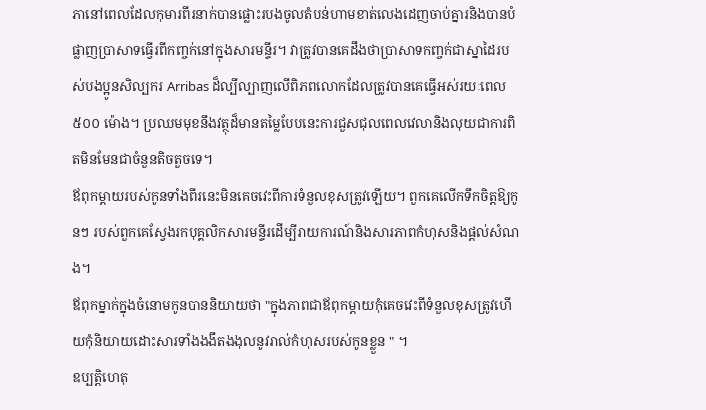ភានៅពេលដែលកុមារពីរនាក់បានផ្លោះរបងចូលតំបន់ហាមខាត់លេងដេញចាប់គ្នារនិងបានបំផ្លាញប្រាសាទធ្វើរពីកញ្ចក់នៅក្នុងសារមន្ទីរ។ វាត្រូវបានគេដឹងថាប្រាសាទកញ្ចក់ជាស្នាដៃរបស់បងប្អូនសិល្បករ Arribas ដ៏ល្បីល្បាញលើពិភពលោកដែលត្រូវបានគេធ្វើអស់រយៈពេល ៥០០ ម៉ោង។ ប្រឈមមុខនឹងវត្ថុដ៏មានតម្លៃបែបនេះការជួសជុលពេលវេលានិងលុយជាការពិតមិនមែនជាចំនួនតិចតួចទេ។
ឪពុកម្តាយរបស់កូនទាំងពីរនេះមិនគេចវេះពីការទំនួលខុសត្រូវឡើយ។ ពួកគេលើកទឹកចិត្តឱ្យកូនៗ របស់ពួកគេស្វែងរកបុគ្គលិកសារមន្ទីរដើម្បីរាយការណ៍និងសារភាពកំហុសនិងផ្តល់សំណង។
ឪពុកម្នាក់ក្នុងចំនោមកូនបាននិយាយថា "ក្នុងភាពជាឪពុកម្តាយកុំគេចវេះពីទំនួលខុសត្រូវហើយកុំនិយាយដោះសារទាំងងងឹតងងុលនូវរាល់កំហុសរបស់កូនខ្លួន " ។
ឧប្បត្តិហេតុ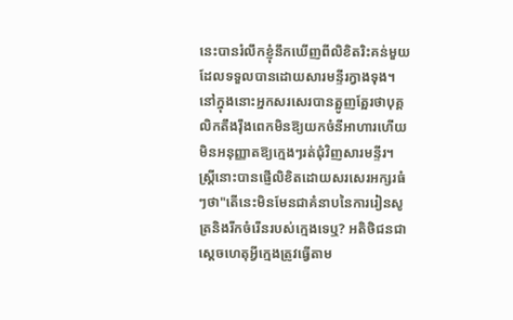នេះបានរំលឹកខ្ញុំនឹកឃើញពីលិខិតរិះគន់មួយដែលទទួលបានដោយសារមន្ទីរក្វាងទុង។ នៅក្នុងនោះអ្នកសរសេរបានត្អូញត្អែរថាបុគ្គលិកតឹងរ៉ឹងពេកមិនឱ្យយកចំនីអាហារហើយមិនអនុញ្ញាតឱ្យក្មេងៗរត់ជុំវិញសារមន្ទីរ។
ស្ដ្រីនោះបានផ្ញើលិខិតដោយសរសេរអក្សរធំៗថា"តើនេះមិនមែនជាគំនាបនៃការរៀនសូត្រនិងរីកចំរើនរបស់ក្មេងទេឬ? អតិថិជនជាស្តេចហេតុអ្វីក្មេងត្រូវធ្វើតាម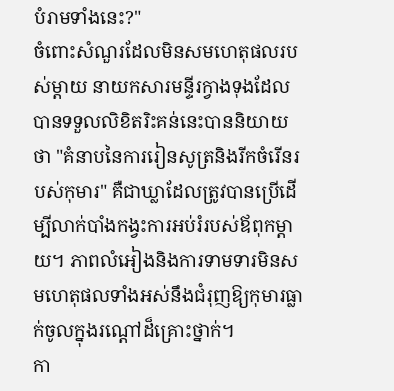បំរាមទាំងនេះ?"
ចំពោះសំណួរដែលមិនសមហេតុផលរបស់ម្តាយ នាយកសារមន្ទីរក្វាងទុងដែលបានទទួលលិខិតរិះគន់នេះបាននិយាយថា "គំនាបនៃការរៀនសូត្រនិងរីកចំរើនរបស់កុមារ" គឺជាឃ្លាដែលត្រូវបានប្រើដើម្បីលាក់បាំងកង្វះការអប់រំរបស់ឪពុកម្តាយ។ ភាពលំអៀងនិងការទាមទារមិនសមហេតុផលទាំងអស់នឹងជំរុញឱ្យកុមារធ្លាក់ចូលក្នុងរណ្តៅដ៏គ្រោះថ្នាក់។
កា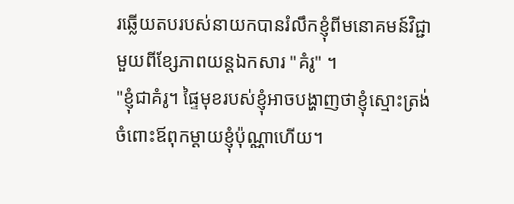រឆ្លើយតបរបស់នាយកបានរំលឹកខ្ញុំពីមនោគមន៍វិជ្ជាមួយពីខ្សែភាពយន្តឯកសារ "គំរូ" ។
"ខ្ញុំជាគំរូ។ ផ្ទៃមុខរបស់ខ្ញុំអាចបង្ហាញថាខ្ញុំស្មោះត្រង់ចំពោះឪពុកម្តាយខ្ញុំប៉ុណ្ណាហើយ។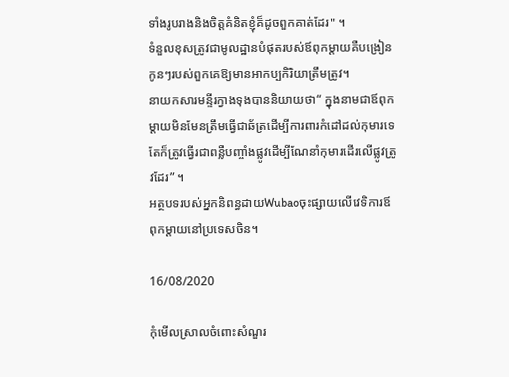ទាំងរូបរាងនិងចិត្តគំនិតខ្ញុំគ៏ដូចពួកគាត់ដែរ" ។
ទំនួលខុសត្រូវជាមូលដ្ឋានបំផុតរបស់ឪពុកម្តាយគឺបង្រៀនកូនៗរបស់ពួកគេឱ្យមានអាកប្បកិរិយាត្រឹមត្រូវ។
នាយកសារមន្ទីរក្វាងទុងបាននិយាយថា“ ក្នុងនាមជាឪពុកម្តាយមិនមែនត្រឹមធ្វើជាឆ័ត្រដើម្បីការពារកំដៅដល់កុមារទេតែក៏ត្រូវធ្វើរជាពន្លឺបញ្ចាំងផ្លូវដើម្បីណែនាំកុមារដើរលើផ្លូវត្រូវដែរ” ។
អត្ថបទរបស់អ្នកនិពន្ធដាយWubaoចុះផ្សាយលើវេទិការឪពុកម្តាយនៅប្រទេសចិន។

16/08/2020

កុំមើលស្រាលចំពោះសំណួរ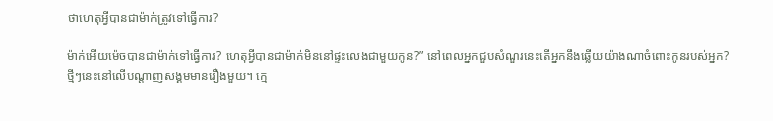ថាហេតុអ្វីបានជាម៉ាក់ត្រូវទៅធ្វើការ?

ម៉ាក់អើយម៉េចបានជាម៉ាក់ទៅធ្វើការ? ហេតុអ្វីបានជាម៉ាក់មិននៅផ្ទះលេងជាមួយកូន?” នៅពេលអ្នកជួបសំណួរនេះតើអ្នកនឹងឆ្លើយយ៉ាងណាចំពោះកូនរបស់អ្នក?
ថ្មីៗនេះនៅលើបណ្តាញសង្គមមានរឿងមួយ។ ក្មេ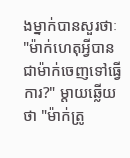ងម្នាក់បានសួរថាៈ "ម៉ាក់ហេតុអ្វីបានជាម៉ាក់ចេញទៅធ្វើការ?" ម្តាយឆ្លើយថា "ម៉ាក់ត្រូ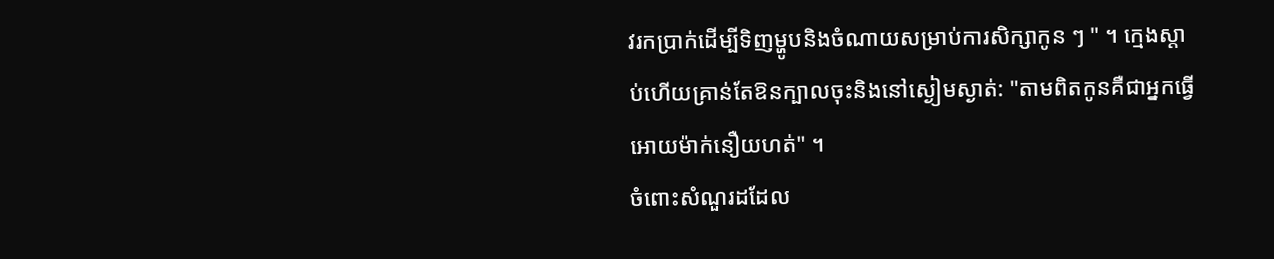វរកប្រាក់ដើម្បីទិញម្ហូបនិងចំណាយសម្រាប់ការសិក្សាកូន ៗ " ។ ក្មេងស្តាប់ហើយគ្រាន់តែឱនក្បាលចុះនិងនៅស្ងៀមស្ងាត់: "តាមពិតកូនគឺជាអ្នកធ្វើអោយម៉ាក់នឿយហត់" ។
ចំពោះសំណួរដដែល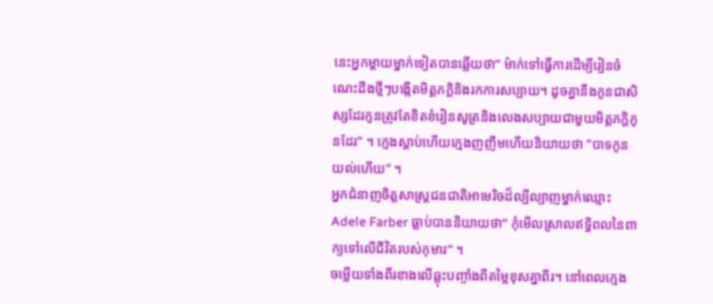នេះអ្នកម្តាយម្នាក់ទៀតបានឆ្លើយថា“ ម៉ាក់ទៅធ្វើការដើម្បីរៀនចំណេះដឹងថ្មីៗបង្កើតមិត្តភក្តិនិងរកការសប្បាយ។ ដូចគ្នានឹងកូនជាសិស្សដែរកូនត្រូវតែខិតខំរៀនសូត្រនិងលេងសប្បាយជាមួយមិត្តភក្តិកូនដែរ" ។ ក្មេងស្តាប់ហើយក្មេងញញឹមហើយនិយាយថា "បាទកូនយល់ហើយ" ។
អ្នកជំនាញចិត្តសាស្ត្រជនជាតិអាមេរិចដ៏ល្បីល្បាញម្នាក់ឈ្មោះ Adele Farber ធ្លាប់បាននិយាយថា“ កុំមើលស្រាលឥទ្ធិពលនៃពាក្យទៅលើជីវិតរបស់កុមារ” ។
ចម្លើយទាំងពីរខាងលើឆ្លុះបញ្ចាំងពីតម្លៃខុសគ្នាពីរ។ នៅពេលក្មេង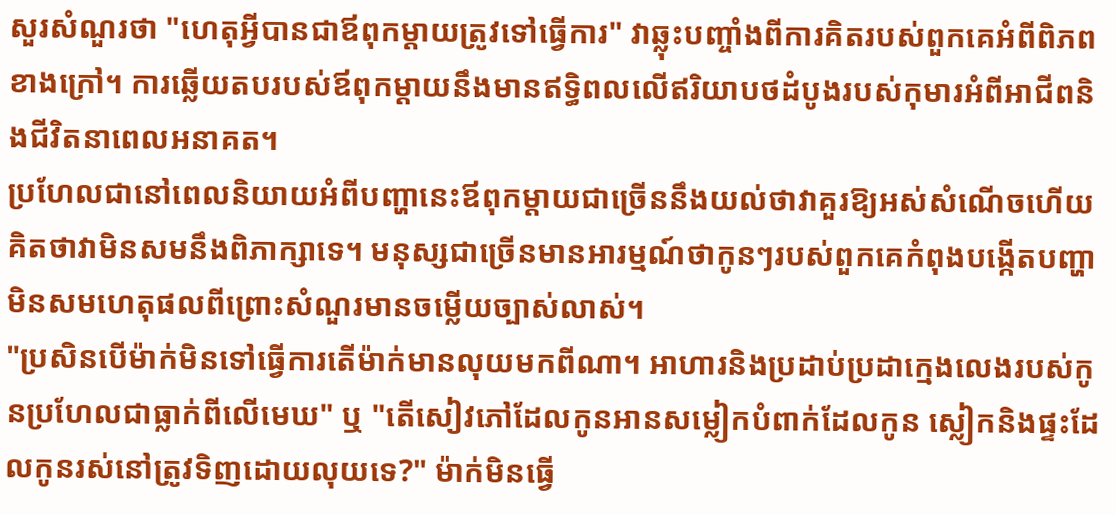សួរសំណួរថា "ហេតុអ្វីបានជាឪពុកម្តាយត្រូវទៅធ្វើការ" វាឆ្លុះបញ្ចាំងពីការគិតរបស់ពួកគេអំពីពិភពខាងក្រៅ។ ការឆ្លើយតបរបស់ឪពុកម្តាយនឹងមានឥទ្ធិពលលើឥរិយាបថដំបូងរបស់កុមារអំពីអាជីពនិងជីវិតនាពេលអនាគត។
ប្រហែលជានៅពេលនិយាយអំពីបញ្ហានេះឪពុកម្តាយជាច្រើននឹងយល់ថាវាគួរឱ្យអស់សំណើចហើយគិតថាវាមិនសមនឹងពិភាក្សាទេ។ មនុស្សជាច្រើនមានអារម្មណ៍ថាកូនៗរបស់ពួកគេកំពុងបង្កើតបញ្ហាមិនសមហេតុផលពីព្រោះសំណួរមានចម្លើយច្បាស់លាស់។
"ប្រសិនបើម៉ាក់មិនទៅធ្វើការតើម៉ាក់មានលុយមកពីណា។ អាហារនិងប្រដាប់ប្រដាក្មេងលេងរបស់កូនប្រហែលជាធ្លាក់ពីលើមេឃ" ឬ "តើសៀវភៅដែលកូនអានសម្លៀកបំពាក់ដែលកូន ស្លៀកនិងផ្ទះដែលកូនរស់នៅត្រូវទិញដោយលុយទេ?" ម៉ាក់មិនធ្វើ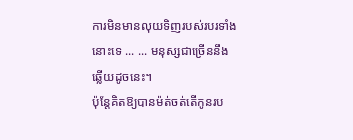ការមិនមានលុយទិញរបស់របរទាំងនោះទេ ... ... មនុស្សជាច្រើននឹងឆ្លើយដូចនេះ។
ប៉ុន្តែគិតឱ្យបានម៉ត់ចត់តើកូនរប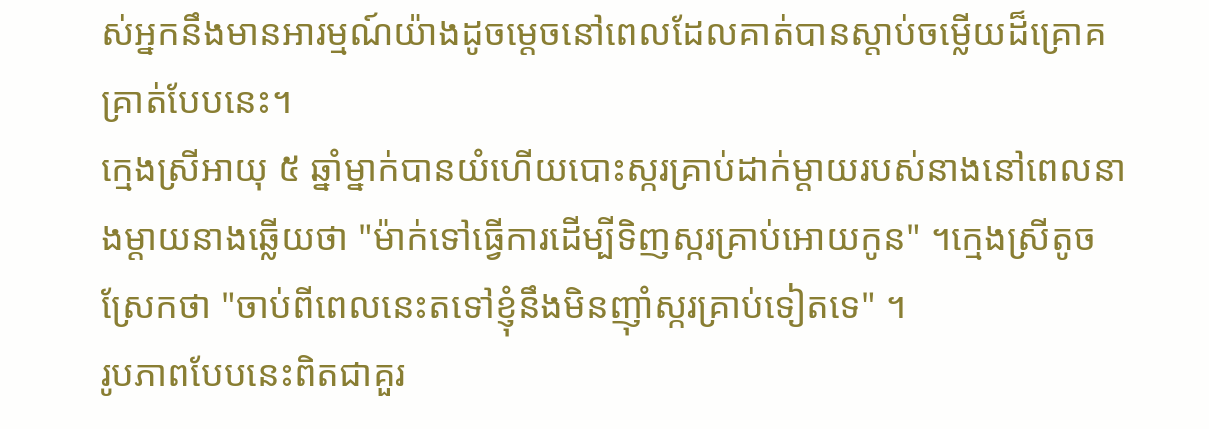ស់អ្នកនឹងមានអារម្មណ៍យ៉ាងដូចម្តេចនៅពេលដែលគាត់បានស្តាប់ចម្លើយដ៏គ្រោគគ្រាត់បែបនេះ។
ក្មេងស្រីអាយុ ៥ ឆ្នាំម្នាក់បានយំហើយបោះស្ករគ្រាប់ដាក់ម្តាយរបស់នាងនៅពេលនាងម្តាយនាងឆ្លើយថា "ម៉ាក់ទៅធ្វើការដើម្បីទិញស្ករគ្រាប់អោយកូន" ។ក្មេងស្រីតូចស្រែកថា "ចាប់ពីពេលនេះតទៅខ្ញុំនឹងមិនញ៉ាំស្ករគ្រាប់ទៀតទេ" ។
រូបភាពបែបនេះពិតជាគួរ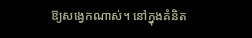ឱ្យសង្វេកណាស់។ នៅក្នុងគំនិត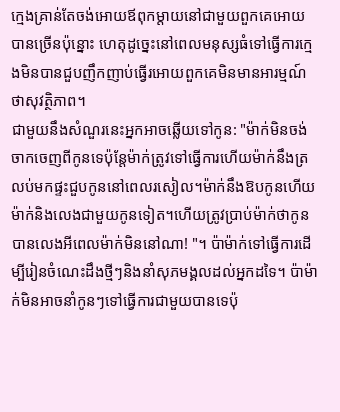ក្មេងគ្រាន់តែចង់អោយឪពុកម្តាយនៅជាមួយពួកគេអោយបានច្រើនប៉ុន្នោះ ហេតុដូច្នេះនៅពេលមនុស្សធំទៅធ្វើការក្មេងមិនបានជួបញឹកញាប់ធ្វើរអោយពួកគេមិនមានអារម្មណ៍ថាសុវត្ថិភាព។
ជាមួយនឹងសំណួរនេះអ្នកអាចឆ្លើយទៅកូន: "ម៉ាក់មិនចង់ចាកចេញពីកូនទេប៉ុន្តែម៉ាក់ត្រូវទៅធ្វើការហើយម៉ាក់នឹងត្រលប់មកផ្ទះជួបកូននៅពេលរសៀល។ម៉ាក់នឹងឱបកូនហើយម៉ាក់និងលេងជាមួយកូនទៀត។ហើយត្រូវប្រាប់ម៉ាក់ថាកូនបានលេងអីពេលម៉ាក់មិននៅណា! "។ ប៉ាម៉ាក់ទៅធ្វើការដើម្បីរៀនចំណេះដឹងថ្មីៗនិងនាំសុភមង្គលដល់អ្នកដទៃ។ ប៉ាម៉ាក់មិនអាចនាំកូនៗទៅធ្វើការជាមួយបានទេប៉ុ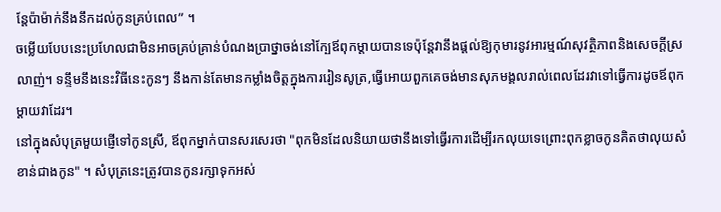ន្តែប៉ាម៉ាក់នឹងនឹកដល់កូនគ្រប់ពេល” ។
ចម្លើយបែបនេះប្រហែលជាមិនអាចគ្រប់គ្រាន់បំណងប្រាថ្នាចង់នៅក្បែឪពុកម្តាយបានទេប៉ុន្តែវានឹងផ្តល់ឱ្យកុមារនូវអារម្មណ៍សុវត្ថិភាពនិងសេចក្តីស្រលាញ់។ ទន្ទឹមនឹងនេះវិធីនេះកូនៗ នឹងកាន់តែមានកម្លាំងចិត្តក្នុងការរៀនសូត្រ,ធ្វើអោយពួកគេចង់មានសុភមង្គលរាល់ពេលដែរវាទៅធ្វើការដូចឪពុកម្តាយវាដែរ។
នៅក្នុងសំបុត្រមួយផ្ញើទៅកូនស្រី, ឪពុកម្នាក់បានសរសេរថា "ពុកមិនដែលនិយាយថានឹងទៅធ្វើរការដើម្បីរកលុយទេព្រោះពុកខ្លាចកូនគិតថាលុយសំខាន់ជាងកូន" ។ សំបុត្រនេះត្រូវបានកូនរក្សាទុកអស់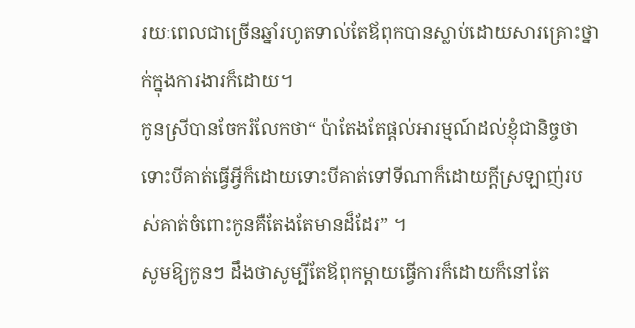រយៈពេលជាច្រើនឆ្នាំរហូតទាល់តែឪពុកបានស្លាប់ដោយសារគ្រោះថ្នាក់ក្នុងការងារក៏ដោយ។
កូនស្រីបានចែករំលែកថា“ ប៉ាតែងតែផ្តល់អារម្មណ៍ដល់ខ្ញុំជានិច្ចថាទោះបីគាត់ធ្វើអ្វីក៏ដោយទោះបីគាត់ទៅទីណាក៏ដោយក្តីស្រឡាញ់របស់គាត់ចំពោះកូនគឺតែងតែមានដ៏ដែរ” ។
សូមឱ្យកូនៗ ដឹងថាសូម្បីតែឪពុកម្តាយធ្វើការក៏ដោយក៏នៅតែ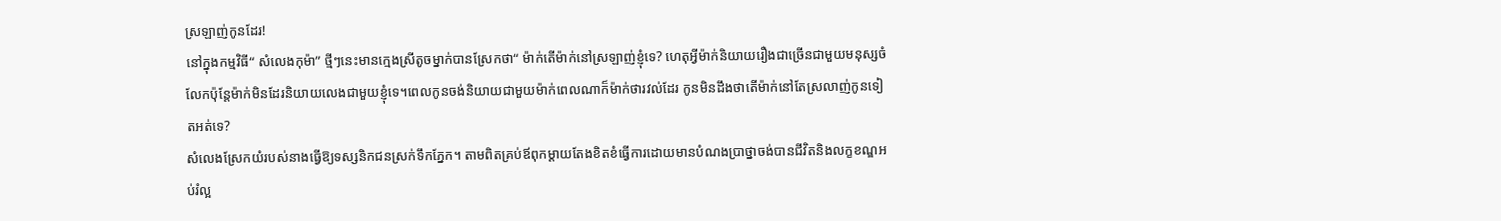ស្រឡាញ់កូនដែរ!
នៅក្នុងកម្មវិធី“ សំលេងកុម៉ា” ថ្មីៗនេះមានក្មេងស្រីតូចម្នាក់បានស្រែកថា“ ម៉ាក់តើម៉ាក់នៅស្រឡាញ់ខ្ញុំទេ? ហេតុអ្វីម៉ាក់និយាយរឿងជាច្រើនជាមួយមនុស្សចំលែកប៉ុន្តែម៉ាក់មិនដែរនិយាយលេងជាមួយខ្ញុំទេ។ពេលកូនចង់និយាយជាមួយម៉ាក់ពេលណាក៏ម៉ាក់ថារវល់ដែរ កូនមិនដឹងថាតើម៉ាក់នៅតែស្រលាញ់កូនទៀតអត់ទេ?
សំលេងស្រែកយំរបស់នាងធ្វើឱ្យទស្សនិកជនស្រក់ទឹកភ្នែក។ តាមពិតគ្រប់ឪពុកម្តាយតែងខិតខំធ្វើការដោយមានបំណងប្រាថ្នាចង់បានជីវិតនិងលក្ខខណ្ឌអប់រំល្អ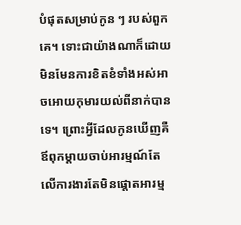បំផុតសម្រាប់កូន ៗ របស់ពួកគេ។ ទោះជាយ៉ាងណាក៏ដោយមិនមែនការខិតខំទាំងអស់អាចអោយកុមារយល់ពីនាក់បានទេ។ ព្រោះអ្វីដែលកូនឃើញគឺឪពុកម្តាយចាប់អារម្មណ៍តែលើការងារតែមិនផ្តោតអារម្ម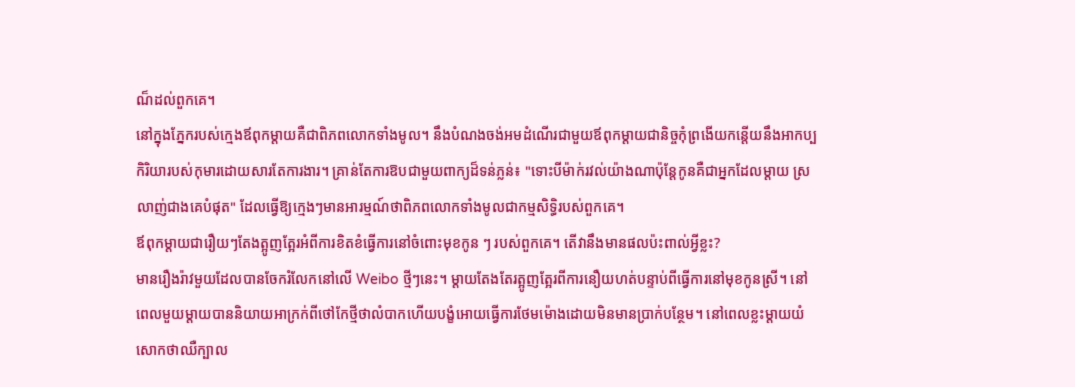ណ៏ដល់ពួកគេ។
នៅក្នុងភ្នែករបស់ក្មេងឪពុកម្តាយគឺជាពិភពលោកទាំងមូល។ នឹងបំណងចង់អមដំណើរជាមួយឪពុកម្តាយជានិច្ចកុំព្រងើយកន្តើយនឹងអាកប្បកិរិយារបស់កុមារដោយសារតែការងារ។ គ្រាន់តែការឱបជាមួយពាក្យដ៏ទន់ភ្លន់៖ "ទោះបីម៉ាក់រវល់យ៉ាងណាប៉ុន្តែកូនគឺជាអ្នកដែលម្តាយ ស្រលាញ់ជាងគេបំផុត" ដែលធ្វើឱ្យក្មេងៗមានអារម្មណ៍ថាពិភពលោកទាំងមូលជាកម្មសិទ្ធិរបស់ពួកគេ។
ឪពុកម្តាយជារឿយៗតែងត្អូញត្អែរអំពីការខិតខំធ្វើការនៅចំពោះមុខកូន ៗ របស់ពួកគេ។ តើវានឹងមានផលប៉ះពាល់អ្វីខ្លះ?
មានរឿងរ៉ាវមួយដែលបានចែករំលែកនៅលើ Weibo ថ្មីៗនេះ។ ម្ដាយតែងតែរត្អូញត្អែរពីការនឿយហត់បន្ទាប់ពីធ្វើការនៅមុខកូនស្រី។ នៅពេលមួយម្តាយបាននិយាយអាក្រក់ពីថៅកែថ្មីថាលំបាកហើយបង្ខំអោយធ្វើការថែមម៉ោងដោយមិនមានប្រាក់បន្ថែម។ នៅពេលខ្លះម្តាយយំសោកថាឈឺក្បាល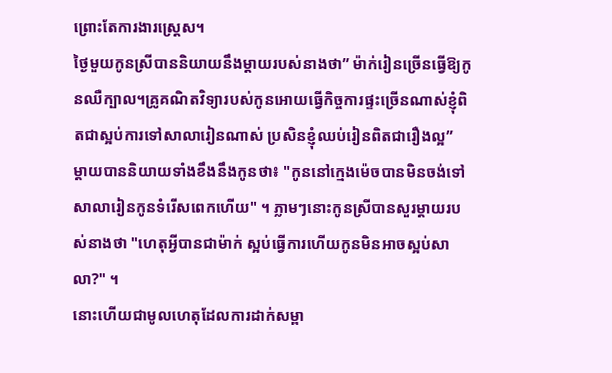ព្រោះតែការងារស្ត្រេស។
ថ្ងៃមួយកូនស្រីបាននិយាយនឹងម្តាយរបស់នាងថា” ម៉ាក់រៀនច្រើនធ្វើឱ្យកូនឈឺក្បាល។គ្រូគណិតវិទ្យារបស់កូនអោយធ្វើកិច្ចការផ្ទះច្រើនណាស់ខ្ញុំពិតជាស្អប់ការទៅសាលារៀនណាស់ ប្រសិនខ្ញុំឈប់រៀនពិតជារឿងល្អ”
ម្តាយបាននិយាយទាំងខឹងនឹងកូនថា៖ "កូននៅក្មេងម៉េចបានមិនចង់ទៅសាលារៀនកូនទំរើសពេកហើយ" ។ ភ្លាមៗនោះកូនស្រីបានសួរម្តាយរបស់នាងថា "ហេតុអ្វីបានជាម៉ាក់ ស្អប់ធ្វើការហើយកូនមិនអាចស្អប់សាលា?" ។
នោះហើយជាមូលហេតុដែលការដាក់សម្ពា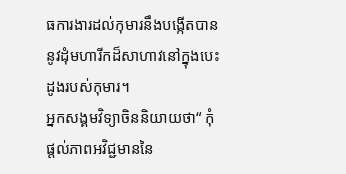ធការងារដល់កុមារនឹងបង្កើតបាននូវដុំមហារីកដ៏សាហាវនៅក្នុងបេះដូងរបស់កុមារ។
អ្នកសង្គមវិទ្យាចិននិយាយថា“ កុំផ្តល់ភាពអវិជ្ជមាននៃ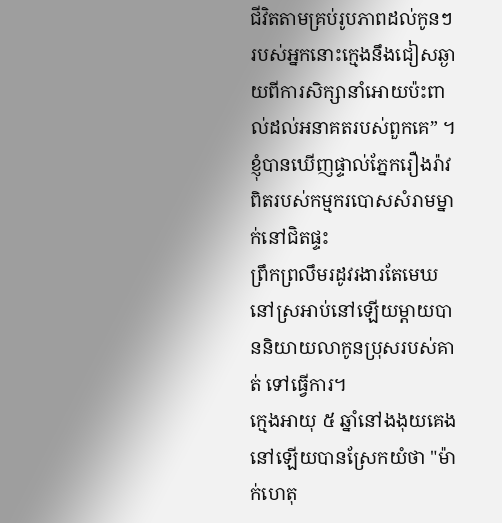ជីវិតតាមគ្រប់រូបភាពដល់កូនៗរបស់អ្នកនោះក្មេងនឹងជៀសឆ្ងាយពីការសិក្សានាំអោយប៉ះពាល់ដល់អនាគតរបស់ពួកគេ” ។
ខ្ញុំបានឃើញផ្ទាល់ភ្នែករឿងរ៉ាវពិតរបស់កម្មករបោសសំរាមម្នាក់នៅជិតផ្ទះ
ព្រឹកព្រលឹមរដូវរងារតែមេឃនៅស្រអាប់នៅឡើយម្តាយបាននិយាយលាកូនប្រុសរបស់គាត់ ទៅធ្វើការ។
ក្មេងអាយុ ៥ ឆ្នាំនៅងងុយគេងនៅឡើយបានស្រែកយំថា "ម៉ាក់ហេតុ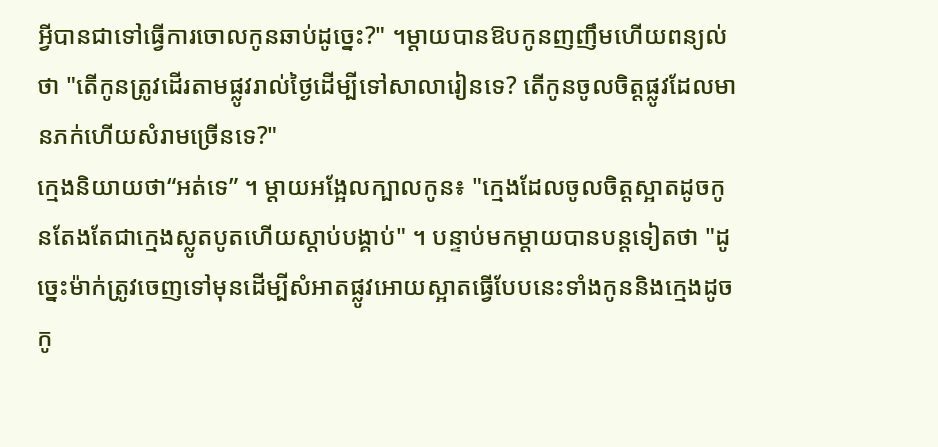អ្វីបានជាទៅធ្វើការចោលកូនឆាប់ដូច្នេះ?" ។ម្តាយបានឱបកូនញញឹមហើយពន្យល់ថា "តើកូនត្រូវដើរតាមផ្លូវរាល់ថ្ងៃដើម្បីទៅសាលារៀនទេ? តើកូនចូលចិត្តផ្លូវដែលមានភក់ហើយសំរាមច្រើនទេ?"
ក្មេងនិយាយថា“អត់ទេ” ។ ម្តាយអង្អែលក្បាលកូន៖ "ក្មេងដែលចូលចិត្តស្អាតដូចកូនតែងតែជាក្មេងស្លូតបូតហើយស្តាប់បង្គាប់" ។ បន្ទាប់មកម្តាយបានបន្តទៀតថា "ដូច្នេះម៉ាក់ត្រូវចេញទៅមុនដើម្បីសំអាតផ្លូវអោយស្អាតធ្វើបែបនេះទាំងកូននិងក្មេងដូចកូ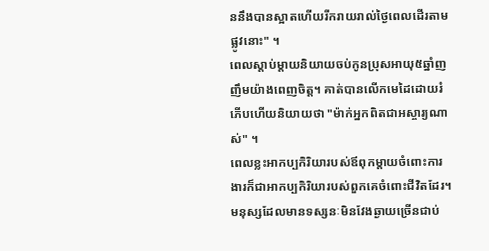ននឹងបានស្អាតហើយរីករាយរាល់ថ្ងៃពេលដើរតាមផ្លូវនោះ" ។
ពេលស្តាប់ម្តាយនិយាយចប់កូនប្រុសអាយុ៥ឆ្នាំញញឹមយ៉ាងពេញចិត្ត។ គាត់បានលើកមេដៃដោយរំភើបហើយនិយាយថា "ម៉ាក់អ្នកពិតជាអស្ចារ្យណាស់" ។
ពេលខ្លះអាកប្បកិរិយារបស់ឪពុកម្តាយចំពោះការងារក៏ជាអាកប្បកិរិយារបស់ពួកគេចំពោះជីវិតដែរ។ មនុស្សដែលមានទស្សនៈមិនវែងឆ្ងាយច្រើនជាប់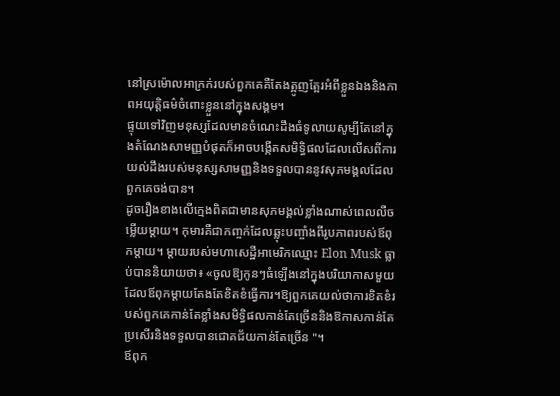នៅស្រម៉ោលអាក្រក់របស់ពួកគេគឺតែងត្អូញត្អែរអំពីខ្លួនឯងនិងភាពអយុត្តិធម៌ចំពោះខ្លួននៅក្នុងសង្គម។
ផ្ទុយទៅវិញមនុស្សដែលមានចំណេះដឹងធំទូលាយសូម្បីតែនៅក្នុងតំណែងសាមញ្ញបំផុតក៏អាចបង្កើតសមិទ្ធិផលដែលលើសពីការយល់ដឹងរបស់មនុស្សសាមញ្ញនិងទទួលបាននូវសុភមង្គលដែលពួកគេចង់បាន។
ដូចរឿងខាងលើក្មេងពិតជាមានសុភមង្គល់ខ្លាំងណាស់ពេលលឺចម្លើយម្តាយ។ កុមារគឺជាកញ្ចក់ដែលឆ្លុះបញ្ចាំងពីរូបភាពរបស់ឪពុកម្តាយ។ ម្តាយរបស់មហាសេដ្ឋីអាមេរិកឈ្មោះ Elon Musk ធ្លាប់បាននិយាយថា៖ «ចូលឱ្យកូនៗធំឡើងនៅក្នុងបរិយាកាសមួយដែលឪពុកម្តាយតែងតែខិតខំធ្វើការ។ឱ្យពួកគេយល់ថាការខិតខំរបស់ពួកគេកាន់តែខ្លាំងសមិទ្ធិផលកាន់តែច្រើននិងឱកាសកាន់តែប្រសើរនិងទទួលបានជោគជ័យកាន់តែច្រើន "។
ឪពុក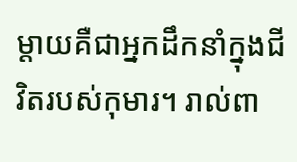ម្តាយគឺជាអ្នកដឹកនាំក្នុងជីវិតរបស់កុមារ។ រាល់ពា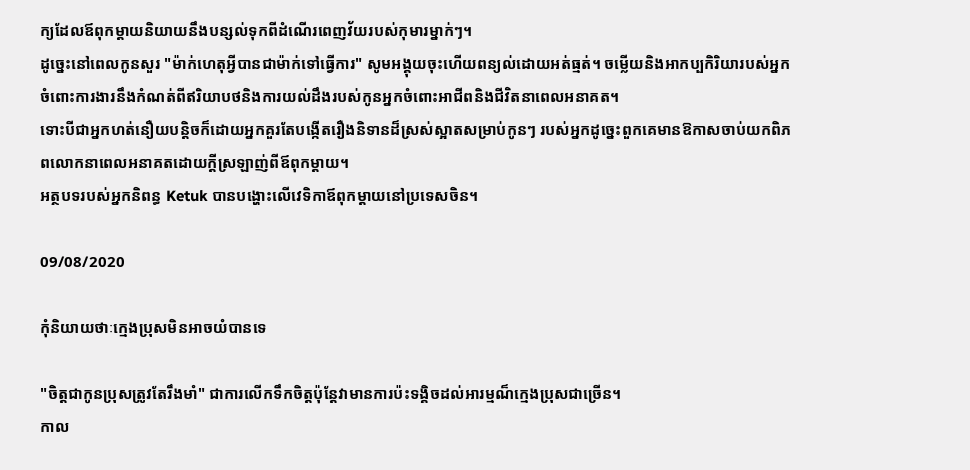ក្យដែលឪពុកម្តាយនិយាយនឹងបន្សល់ទុកពីដំណើរពេញវ័យរបស់កុមារម្នាក់ៗ។
ដូច្នេះនៅពេលកូនសួរ "ម៉ាក់ហេតុអ្វីបានជាម៉ាក់ទៅធ្វើការ" សូមអង្គុយចុះហើយពន្យល់ដោយអត់ធ្មត់។ ចម្លើយនិងអាកប្បកិរិយារបស់អ្នកចំពោះការងារនឹងកំណត់ពីឥរិយាបថនិងការយល់ដឹងរបស់កូនអ្នកចំពោះអាជីពនិងជីវិតនាពេលអនាគត។
ទោះបីជាអ្នកហត់នឿយបន្តិចក៏ដោយអ្នកគួរតែបង្កើតរឿងនិទានដ៏ស្រស់ស្អាតសម្រាប់កូនៗ របស់អ្នកដូច្នេះពួកគេមានឱកាសចាប់យកពិភពលោកនាពេលអនាគតដោយក្តីស្រឡាញ់ពីឪពុកម្តាយ។
អត្ថបទរបស់អ្នកនិពន្ធ Ketuk បានបង្ហោះលើវេទិកាឪពុកម្តាយនៅប្រទេសចិន។

09/08/2020

កុំនិយាយថាៈក្មេងប្រុសមិនអាចយំបានទេ

"ចិត្តជាកូនប្រុសត្រូវតែរឹងមាំ" ជាការលើកទឹកចិត្តប៉ុន្តែវាមានការប៉ះទង្គិចដល់អារម្មណ៏ក្មេងប្រុសជាច្រើន។
កាល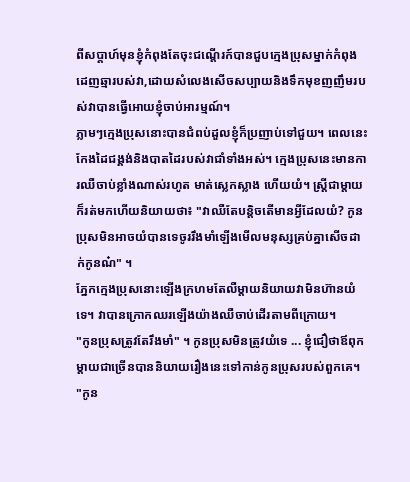ពីសប្តាហ៍មុនខ្ញុំកំពុងតែចុះជណ្តើរក៍បានជួបក្មេងប្រុសម្នាក់កំពុងដេញឆ្មារបស់វា,ដោយសំលេងសើចសប្បាយនិងទឹកមុខញញឹមរបស់វាបានធ្វើអោយខ្ញុំចាប់អារម្មណ៍។
ភ្លាមៗក្មេងប្រុសនោះបានជំពប់ដួលខ្ញុំក៏ប្រញាប់ទៅជួយ។ ពេលនេះកែងដៃជង្គង់និងបាតដៃរបស់វាជាំទាំងអស់។ ក្មេងប្រុសនេះមានការឈឺចាប់ខ្លាំងណាស់រហូត មាត់ស្លេកស្លាង ហើយយំ។ ស្ត្រីជាម្តាយក៏រត់មកហើយនិយាយថា៖ "វាឈឺតែបន្តិចតើមានអ្វីដែលយំ? កូនប្រុសមិនអាចយំបានទេចូររឹងមាំឡើងមើលមនុស្សគ្រប់គ្នាសើចដាក់កូនណ៎" ។
ភ្នែកក្មេងប្រុសនោះឡើងក្រហមតែលឺម្តាយនិយាយវាមិនហ៊ានយំទេ។ វាបានក្រោកឈរឡើងយ៉ាងឈឺចាប់ដើរតាមពីក្រោយ។
"កូនប្រុសត្រូវតែរឹងមាំ" ។ កូនប្រុសមិនត្រូវយំទេ ... ខ្ញុំជឿថាឪពុកម្តាយជាច្រើនបាននិយាយរឿងនេះទៅកាន់កូនប្រុសរបស់ពួកគេ។
"កូន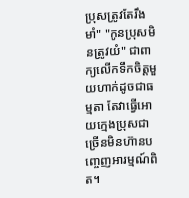ប្រុសត្រូវតែរឹងមាំ" "កូនប្រុសមិនត្រូវយំ" ជាពាក្យលើកទឹកចិត្តមួយហាក់ដូចជាធម្មតា តែវាធ្វើអោយក្មេងប្រុសជាច្រើនមិនហ៊ានបញ្ចេញអារម្មណ៍ពិត។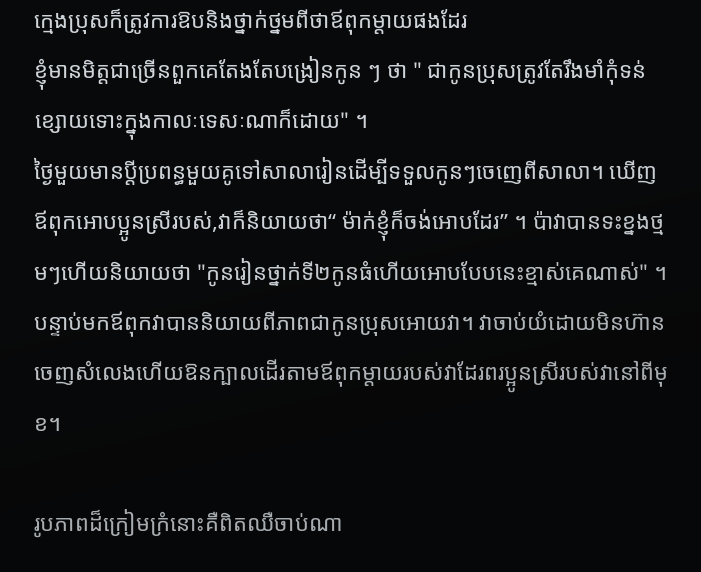ក្មេងប្រុសក៏ត្រូវការឱបនិងថ្នាក់ថ្នមពីថាឪពុកម្តាយផងដែរ
ខ្ញុំមានមិត្តជាច្រើនពួកគេតែងតែបង្រៀនកូន ៗ ថា " ជាកូនប្រុសត្រូវតែរឹងមាំកុំទន់ខ្សោយទោះក្នុងកាលៈទេសៈណាក៏ដោយ" ។
ថ្ងៃមួយមានប្តីប្រពន្ធមួយគូទៅសាលារៀនដើម្បីទទួលកូនៗចេញេពីសាលា។ ឃើញឪពុកអោបប្អូនស្រីរបស់,វាក៏និយាយថា“ ម៉ាក់ខ្ញុំក៏ចង់អោបដែរ” ។ ប៉ាវាបានទះខ្នងថ្មមៗហើយនិយាយថា "កូនរៀនថ្នាក់ទី២កូនធំហើយអោបបែបនេះខ្មាស់គេណាស់" ។ បន្ទាប់មកឪពុកវាបាននិយាយពីភាពជាកូនប្រុសអោយវា។ វាចាប់យំដោយមិនហ៊ានចេញសំលេងហើយឱនក្បាលដើរតាមឪពុកម្តាយរបស់វាដែរពរប្អូនស្រីរបស់វានៅពីមុខ។

រូបភាពដ៏ក្រៀមក្រំនោះគឺពិតឈឺចាប់ណា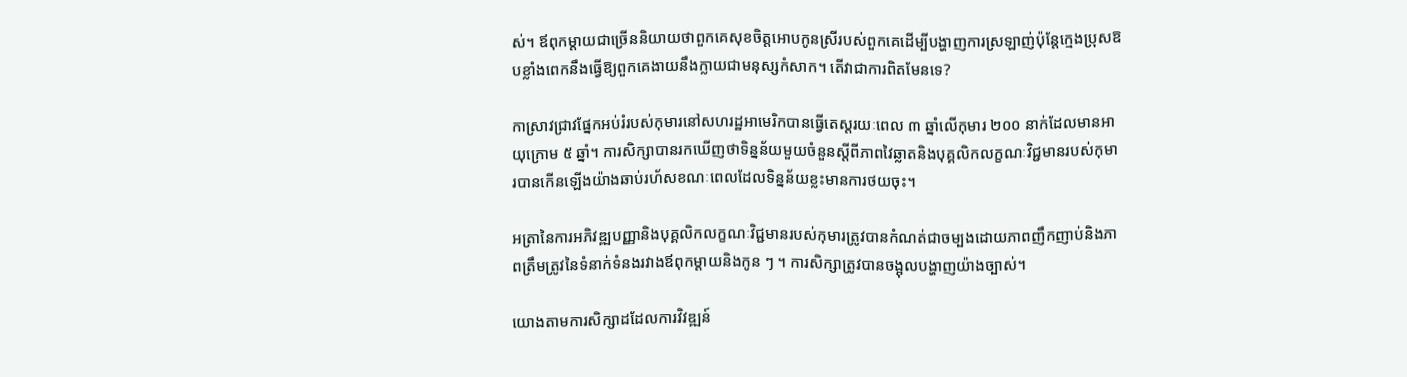ស់។ ឪពុកម្តាយជាច្រើននិយាយថាពួកគេសុខចិត្តអោបកូនស្រីរបស់ពួកគេដើម្បីបង្ហាញការស្រឡាញ់ប៉ុន្តែក្មេងប្រុសឱបខ្លាំងពេកនឹងធ្វើឱ្យពួកគេងាយនឹងក្លាយជាមនុស្សកំសាក។ តើវាជាការពិតមែនទេ?

កាស្រាវជ្រាវផ្នែកអប់រំរបស់កុមារនៅសហរដ្ឋអាមេរិកបានធ្វើតេស្តរយៈពេល ៣ ឆ្នាំលើកុមារ ២០០ នាក់ដែលមានអាយុក្រោម ៥ ឆ្នាំ។ ការសិក្សាបានរកឃើញថាទិន្នន័យមួយចំនួនស្តីពីភាពវៃឆ្លាតនិងបុគ្គលិកលក្ខណៈវិជ្ជមានរបស់កុមារបានកើនឡើងយ៉ាងឆាប់រហ័សខណៈពេលដែលទិន្នន័យខ្លះមានការថយចុះ។

អត្រានៃការអភិវឌ្ឍបញ្ញានិងបុគ្គលិកលក្ខណៈវិជ្ជមានរបស់កុមារត្រូវបានកំណត់ជាចម្បងដោយភាពញឹកញាប់និងភាពត្រឹមត្រូវនៃទំនាក់ទំនងរវាងឪពុកម្តាយនិងកូន ៗ ។ ការសិក្សាត្រូវបានចង្អុលបង្ហាញយ៉ាងច្បាស់។

យោងតាមការសិក្សាដដែលការវិវឌ្ឍន៍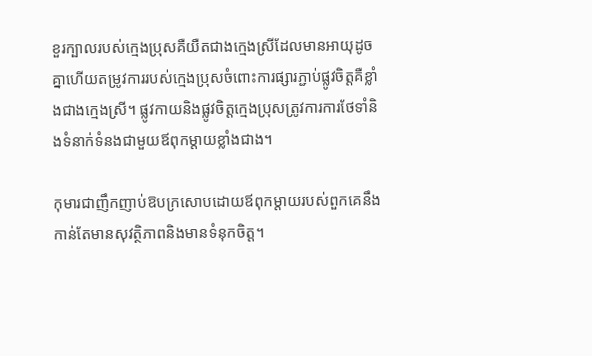ខួរក្បាលរបស់ក្មេងប្រុសគឺយឺតជាងក្មេងស្រីដែលមានអាយុដូចគ្នាហើយតម្រូវការរបស់ក្មេងប្រុសចំពោះការផ្សារភ្ជាប់ផ្លូវចិត្តគឺខ្លាំងជាងក្មេងស្រី។ ផ្លូវកាយនិងផ្លូវចិត្តក្មេងប្រុសត្រូវការការថែទាំនិងទំនាក់ទំនងជាមួយឪពុកម្តាយខ្លាំងជាង។

កុមារជាញឹកញាប់ឱបក្រសោបដោយឪពុកម្តាយរបស់ពួកគេនឹងកាន់តែមានសុវត្ថិភាពនិងមានទំនុកចិត្ត។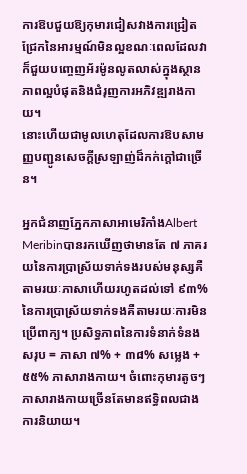ការឱបជួយឱ្យកុមារជៀសវាងការជ្រៀតជ្រែកនៃអារម្មណ៍មិនល្អខណៈពេលដែលវាក៏ជួយបញ្ចេញអ័រម៉ូនលូតលាស់ក្នុងស្ថានភាពល្អបំផុតនិងជំរុញការអភិវឌ្ឍរាងកាយ។
នោះហើយជាមូលហេតុដែលការឱបសាមញ្ញបញ្ជូនសេចក្តីស្រឡាញ់ដ៏កក់ក្តៅជាច្រើន។

អ្នកជំនាញភ្នែកភាសាអាមេរិកាំងAlbert Meribinបានរកឃើញថាមានតែ ៧ ភាគរយនៃការប្រាស្រ័យទាក់ទងរបស់មនុស្សគឺតាមរយៈភាសាហើយរហូតដល់ទៅ ៩៣% នៃការប្រាស្រ័យទាក់ទងគឺតាមរយៈការមិនប្រើពាក្យ។ ប្រសិទ្ធភាពនៃការទំនាក់ទំនងសរុប = ភាសា ៧% + ៣៨% សម្លេង + ៥៥% ភាសារាងកាយ។ ចំពោះកុមារតូចៗភាសារាងកាយច្រើនតែមានឥទ្ធិពលជាងការនិយាយ។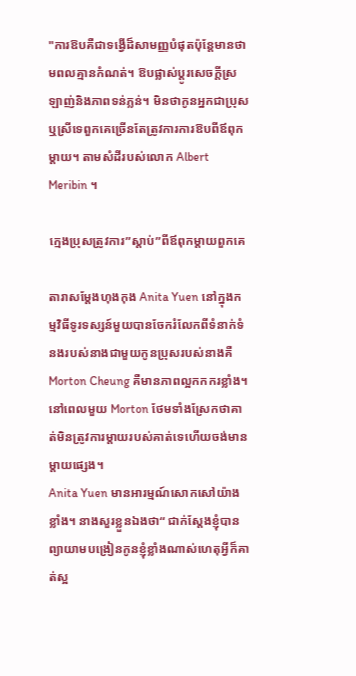"ការឱបគឺជាទង្វើដ៏សាមញ្ញបំផុតប៉ុន្តែមានថាមពលគ្មានកំណត់។ ឱបផ្លាស់ប្តូរសេចក្តីស្រឡាញ់និងភាពទន់ភ្លន់។ មិនថាកូនអ្នកជាប្រុសឬស្រីទេពួកគេច្រើនតែត្រូវការការឱបពីឪពុកម្តាយ។ តាមសំដីរបស់លោក Albert Meribin ។

ក្មេងប្រុសត្រូវការ”ស្តាប់”ពីឪពុកម្តាយពួកគេ

តារាសម្តែងហុងកុង Anita Yuen នៅក្នុងកម្មវិធីទូរទស្សន៍មួយបានចែករំលែកពីទំនាក់ទំនងរបស់នាងជាមួយកូនប្រុសរបស់នាងគឺ Morton Cheung គឺមានភាពល្អកកករខ្លាំង។ នៅពេលមួយ Morton ថែមទាំងស្រែកថាគាត់មិនត្រូវការម្តាយរបស់គាត់ទេហើយចង់មានម្តាយផ្សេង។
Anita Yuen មានអារម្មណ៍សោកសៅយ៉ាងខ្លាំង។ នាងសួរខ្លួនឯងថា“ ជាក់ស្តែងខ្ញុំបានព្យាយាមបង្រៀនកូនខ្ញុំខ្លាំងណាស់ហេតុអ្វីក៏គាត់ស្អ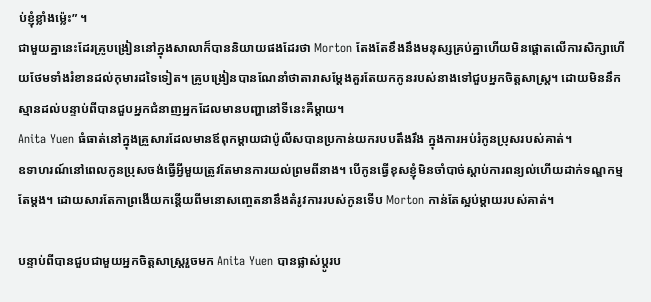ប់ខ្ញុំខ្លាំងម៉្លេះ” ។
ជាមួយគ្នានេះដែរគ្រូបង្រៀននៅក្នុងសាលាក៏បាននិយាយផងដែរថា Morton តែងតែខឹងនឹងមនុស្សគ្រប់គ្នាហើយមិនផ្តោតលើការសិក្សាហើយថែមទាំងរំខានដល់កុមារដទៃទៀត។ គ្រូបង្រៀនបានណែនាំថាតារាសម្តែងគួរតែយកកូនរបស់នាងទៅជួបអ្នកចិត្តសាស្រ្ត។ ដោយមិននឹកស្មានដល់បន្ទាប់ពីបានជួបអ្នកជំនាញអ្នកដែលមានបញ្ហានៅទីនេះគឺម្តាយ។
Anita Yuen ធំធាត់នៅក្នុងគ្រួសារដែលមានឪពុកម្តាយជាប៉ូលីសបានប្រកាន់យករបបតឹងរឹង ក្នុងការអប់រំកូនប្រុសរបស់គាត់។
ឧទាហរណ៍នៅពេលកូនប្រុសចង់ធ្វើអ្វីមួយត្រូវតែមានការយល់ព្រមពីនាង។ បើកូនធ្វើខុសខ្ញុំមិនចាំបាច់ស្តាប់ការពន្យល់ហើយដាក់ទណ្ឌកម្មតែម្តង។ ដោយសារតែកាព្រងើយកន្តើយពីមនោសញ្ចេតនានឹងតំរូវការរបស់កូនទើប Morton កាន់តែស្អប់ម្តាយរបស់គាត់។

បន្ទាប់ពីបានជួបជាមួយអ្នកចិត្តសាស្រ្តរួចមក Anita Yuen បានផ្លាស់ប្តូរប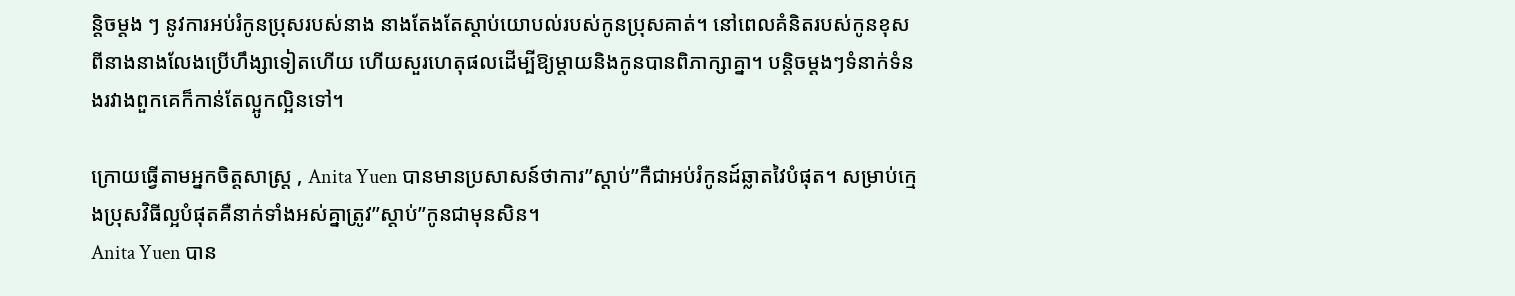ន្តិចម្តង ៗ នូវការអប់រំកូនប្រុសរបស់នាង នាងតែងតែស្តាប់យោបល់របស់កូនប្រុសគាត់។ នៅពេលគំនិតរបស់កូនខុសពីនាងនាងលែងប្រើហឹង្សាទៀតហើយ ហើយសួរហេតុផលដើម្បីឱ្យម្តាយនិងកូនបានពិភាក្សាគ្នា។ បន្តិចម្ដងៗទំនាក់ទំនងរវាងពួកគេក៏កាន់តែល្អូកល្អិនទៅ។

ក្រោយធ្វើតាមអ្នកចិត្តសាស្រ្ត , Anita Yuen បានមានប្រសាសន៍ថាការ”ស្តាប់’’កឺជាអប់រំកូនដ៍ឆ្លាតវៃបំផុត។ សម្រាប់ក្មេងប្រុសវិធីល្អបំផុតគឺនាក់ទាំងអស់គ្នាត្រូវ”ស្តាប់’’កូនជាមុនសិន។
Anita Yuen បាន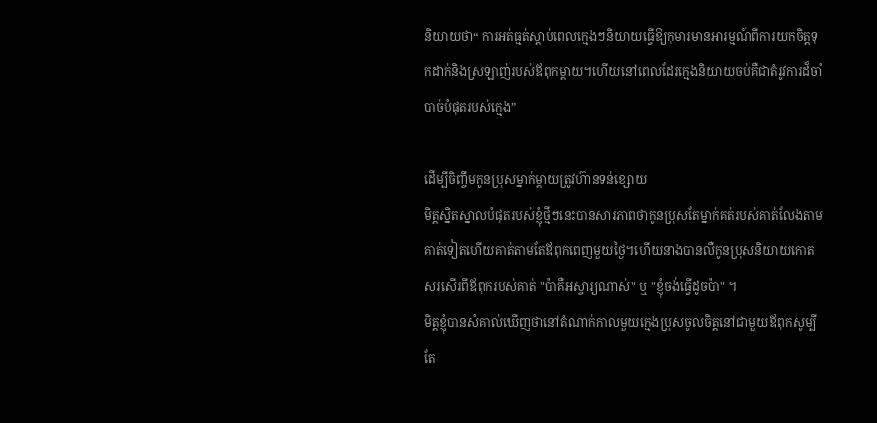និយាយថា“ ការអត់ធ្មត់ស្តាប់ពេលក្មេងៗនិយាយធ្វើឱ្យកុមារមានអារម្មណ៍ពីការយកចិត្តទុកដាក់និងស្រឡាញ់របស់ឪពុកម្តាយ។ហើយនៅពេលដែរក្មេងនិយាយចប់គឺជាតំរូវការដ៏ចាំបាច់បំផុតរបស់ក្មេង”

ដើម្បីចិញ្ចឹមកូនប្រុសម្នាក់ម្ដាយត្រូវហ៊ានទន់ខ្សោយ
មិត្ដស្និតស្នាលបំផុតរបស់ខ្ញុំថ្មីៗនេះបានសារភាពថាកូនប្រុសតែម្នាក់គត់របស់គាត់លែងតាម គាត់ទៀតហើយគាត់តាមតែឪពុកពេញមួយថ្ងៃ។ហើយនាងបានលឺកូនប្រុសនិយាយកោតសរសើរពីឪពុករបស់គាត់ "ប៉ាគឺអស្ចារ្យណាស់" ឬ "ខ្ញុំចង់ធ្វើដូចប៉ា" ។
មិត្តខ្ញុំបានសំគាល់ឃើញថានៅតំណាក់កាលមួយក្មេងប្រុសចូលចិត្តនៅជាមួយឪពុកសូម្បីតែ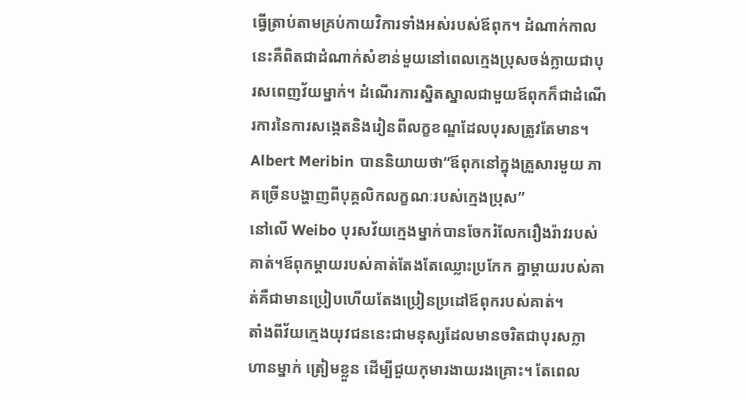ធ្វើត្រាប់តាមគ្រប់កាយវិការទាំងអស់របស់ឪពុក។ ដំណាក់កាលនេះគឺពិតជាដំណាក់សំខាន់មួយនៅពេលក្មេងប្រុសចង់ក្លាយជាបុរសពេញវ័យម្នាក់។ ដំណើរការស្និតស្នាលជាមួយឪពុកក៏ជាដំណើរការនៃការសង្កេតនិងរៀនពីលក្ខខណ្ឌដែលបុរសត្រូវតែមាន។
Albert Meribin បាននិយាយថា“ឪពុកនៅក្នុងគ្រួសារមួយ ភាគច្រើនបង្ហាញពីបុគ្គលិកលក្ខណៈរបស់ក្មេងប្រុស”
នៅលើ Weibo បុរសវ័យក្មេងម្នាក់បានចែករំលែករឿងរ៉ាវរបស់គាត់។ឪពុកម្តាយរបស់គាត់តែងតែឈ្លោះប្រកែក គ្នាម្តាយរបស់គាត់គឺជាមានប្រៀបហើយតែងប្រៀនប្រដៅឪពុករបស់គាត់។
តាំងពីវ័យក្មេងយុវជននេះជាមនុស្សដែលមានចរិតជាបុរសក្លាហានម្នាក់ ត្រៀមខ្លួន ដើម្បីជួយកុមារងាយរងគ្រោះ។ តែពេល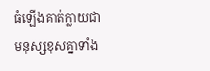ធំឡើងគាត់ក្លាយជាមនុស្សខុសគ្នាទាំង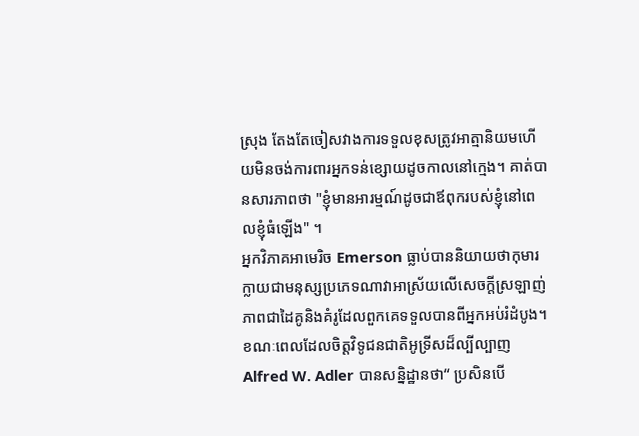ស្រុង តែងតែចៀសវាងការទទួលខុសត្រូវអាត្មានិយមហើយមិនចង់ការពារអ្នកទន់ខ្សោយដូចកាលនៅក្មេង។ គាត់បានសារភាពថា "ខ្ញុំមានអារម្មណ៍ដូចជាឪពុករបស់ខ្ញុំនៅពេលខ្ញុំធំឡើង" ។
អ្នកវិភាគអាមេរិច Emerson ធ្លាប់បាននិយាយថាកុមារក្លាយជាមនុស្សប្រភេទណាវាអាស្រ័យលើសេចក្តីស្រឡាញ់ភាពជាដៃគូនិងគំរូដែលពួកគេទទួលបានពីអ្នកអប់រំដំបូង។
ខណៈពេលដែលចិត្តវិទូជនជាតិអូទ្រីសដ៏ល្បីល្បាញ Alfred W. Adler បានសន្និដ្ឋានថា“ ប្រសិនបើ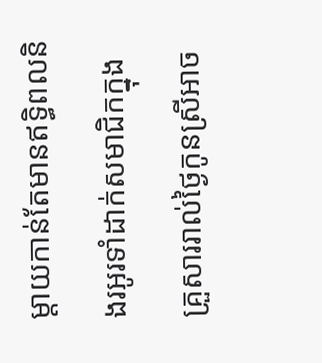ម្តាយកាន់តែមានឥទ្ធិពលនិងរអូរទាំដាក់សមាជិកក្នុងគ្រួសាររាល់ថ្ងៃកូនស្រីអាច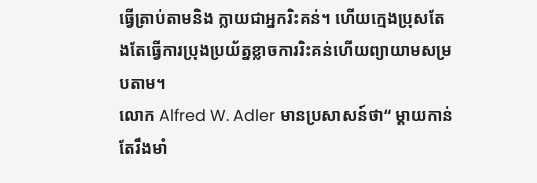ធ្វើត្រាប់តាមនិង ក្លាយជាអ្នករិះគន់។ ហើយក្មេងប្រុសតែងតែធ្វើការប្រុងប្រយ័ត្នខ្លាចការរិះគន់ហើយព្យាយាមសម្របតាម។
លោក Alfred W. Adler មានប្រសាសន៍ថា“ ម្តាយកាន់តែរឹងមាំ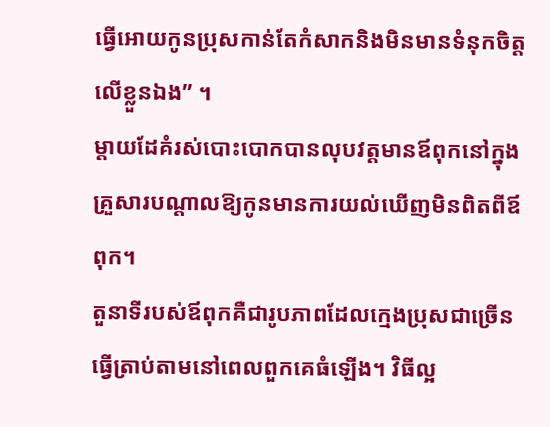ធ្វើអោយកូនប្រុសកាន់តែកំសាកនិងមិនមានទំនុកចិត្តលើខ្លួនឯង” ។
ម្តាយដែគំរស់បោះបោកបានលុបវត្តមានឪពុកនៅក្នុងគ្រួសារបណ្តាលឱ្យកូនមានការយល់ឃើញមិនពិតពីឪពុក។
តួនាទីរបស់ឪពុកគឺជារូបភាពដែលក្មេងប្រុសជាច្រើនធ្វើត្រាប់តាមនៅពេលពួកគេធំឡើង។ វិធីល្អ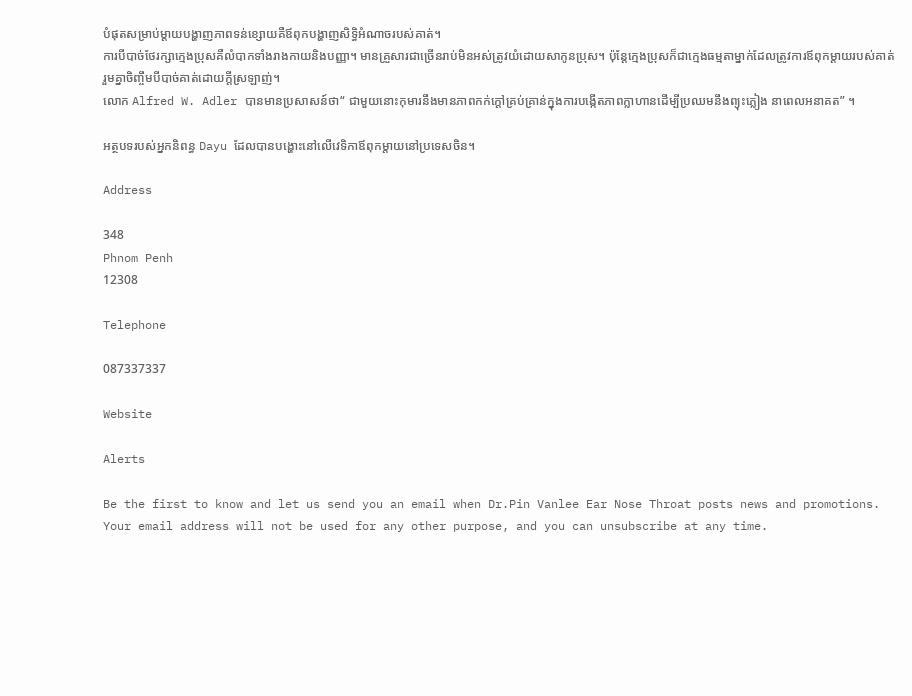បំផុតសម្រាប់ម្តាយបង្ហាញភាពទន់ខ្សោយគឺឪពុកបង្ហាញសិទ្ធិអំណាចរបស់គាត់។
ការបីបាច់ថែរក្សាក្មេងប្រុសគឺលំបាកទាំងរាងកាយនិងបញ្ញា។ មានគ្រួសារជាច្រើនរាប់មិនអស់ត្រូវយំដោយសាកូនប្រុស។ ប៉ុន្តែក្មេងប្រុសក៏ជាក្មេងធម្មតាម្នាក់ដែលត្រូវការឪពុកម្តាយរបស់គាត់រួមគ្នាចិញ្ចឹមបីបាច់គាត់ដោយក្តីស្រឡាញ់។
លោក Alfred W. Adler បានមានប្រសាសន៍ថា“ ជាមួយនោះកុមារនឹងមានភាពកក់ក្តៅគ្រប់គ្រាន់ក្នុងការបង្កើតភាពក្លាហានដើម្បីប្រឈមនឹងព្យុះភ្លៀង នាពេលអនាគត” ។

អត្ថបទរបស់អ្នកនិពន្ធ Dayu ដែលបានបង្ហោះនៅលើវេទិកាឪពុកម្តាយនៅប្រទេសចិន។

Address

348
Phnom Penh
12308

Telephone

087337337

Website

Alerts

Be the first to know and let us send you an email when Dr.Pin Vanlee Ear Nose Throat posts news and promotions. Your email address will not be used for any other purpose, and you can unsubscribe at any time.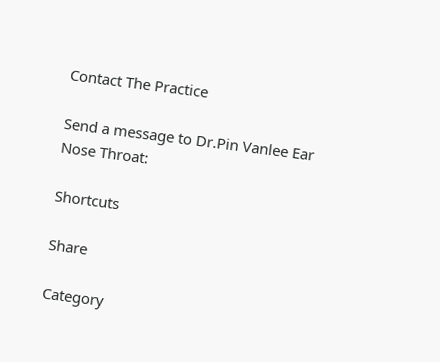Contact The Practice

Send a message to Dr.Pin Vanlee Ear Nose Throat:

Shortcuts

Share

Category